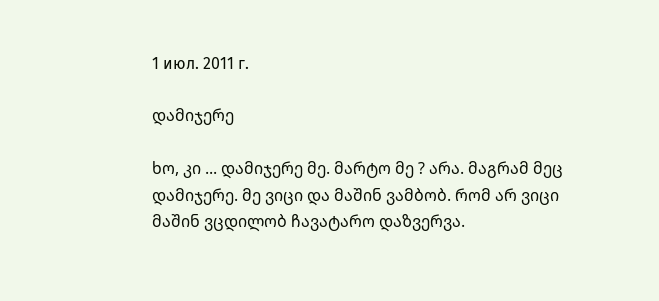1 июл. 2011 г.

დამიჯერე

ხო, კი ... დამიჯერე მე. მარტო მე ? არა. მაგრამ მეც დამიჯერე. მე ვიცი და მაშინ ვამბობ. რომ არ ვიცი მაშინ ვცდილობ ჩავატარო დაზვერვა.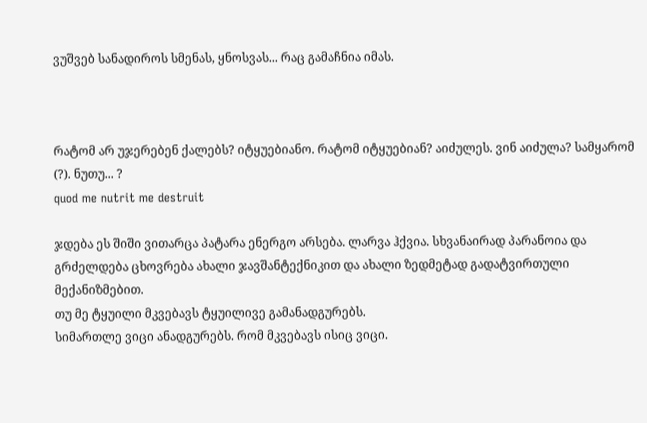ვუშვებ სანადიროს სმენას, ყნოსვას... რაც გამაჩნია იმას.



რატომ არ უჯერებენ ქალებს? იტყუებიანო. რატომ იტყუებიან? აიძულეს. ვინ აიძულა? სამყარომ (?). ნუთუ... ?
quod me nutrit me destruit

ჯდება ეს შიში ვითარცა პატარა ენერგო არსება. ლარვა ჰქვია. სხვანაირად პარანოია და გრძელდება ცხოვრება ახალი ჯავშანტექნიკით და ახალი ზედმეტად გადატვირთული მექანიზმებით.
თუ მე ტყუილი მკვებავს ტყუილივე გამანადგურებს.
სიმართლე ვიცი ანადგურებს. რომ მკვებავს ისიც ვიცი.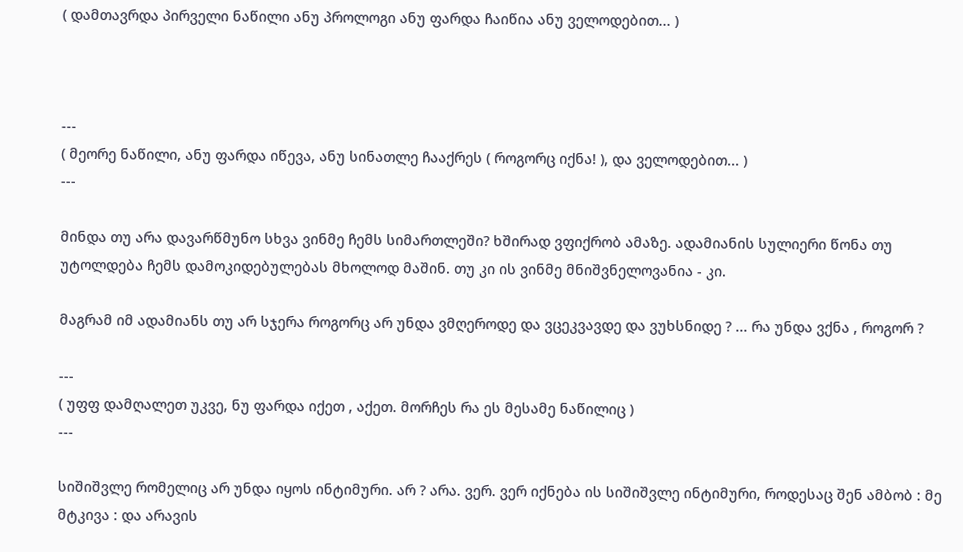( დამთავრდა პირველი ნაწილი ანუ პროლოგი ანუ ფარდა ჩაიწია ანუ ველოდებით... )



---
( მეორე ნაწილი, ანუ ფარდა იწევა, ანუ სინათლე ჩააქრეს ( როგორც იქნა! ), და ველოდებით... )
---

მინდა თუ არა დავარწმუნო სხვა ვინმე ჩემს სიმართლეში? ხშირად ვფიქრობ ამაზე. ადამიანის სულიერი წონა თუ უტოლდება ჩემს დამოკიდებულებას მხოლოდ მაშინ. თუ კი ის ვინმე მნიშვნელოვანია - კი.

მაგრამ იმ ადამიანს თუ არ სჯერა როგორც არ უნდა ვმღეროდე და ვცეკვავდე და ვუხსნიდე ? ... რა უნდა ვქნა , როგორ ?

---
( უფფ დამღალეთ უკვე, ნუ ფარდა იქეთ , აქეთ. მორჩეს რა ეს მესამე ნაწილიც )
---

სიშიშვლე რომელიც არ უნდა იყოს ინტიმური. არ ? არა. ვერ. ვერ იქნება ის სიშიშვლე ინტიმური, როდესაც შენ ამბობ : მე მტკივა : და არავის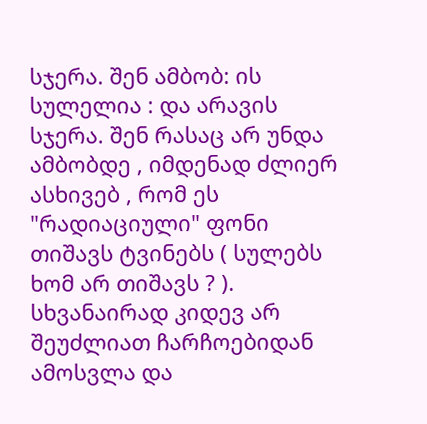სჯერა. შენ ამბობ: ის სულელია : და არავის სჯერა. შენ რასაც არ უნდა ამბობდე , იმდენად ძლიერ ასხივებ , რომ ეს "რადიაციული" ფონი თიშავს ტვინებს ( სულებს ხომ არ თიშავს ? ). სხვანაირად კიდევ არ შეუძლიათ ჩარჩოებიდან ამოსვლა და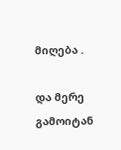მიღება .

და მერე გამოიტან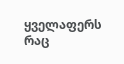ყველაფერს რაც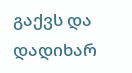გაქვს და დადიხარ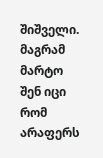შიშველი. მაგრამ მარტო შენ იცი რომ არაფერს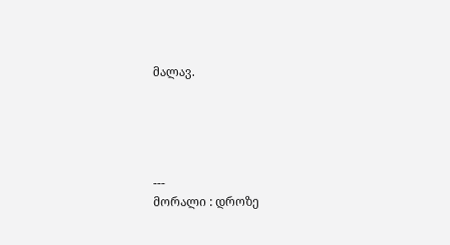მალავ.





---
მორალი : დროზე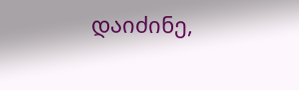დაიძინე,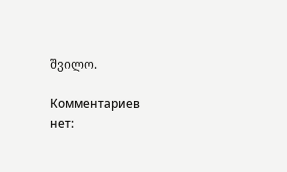შვილო.

Комментариев нет: